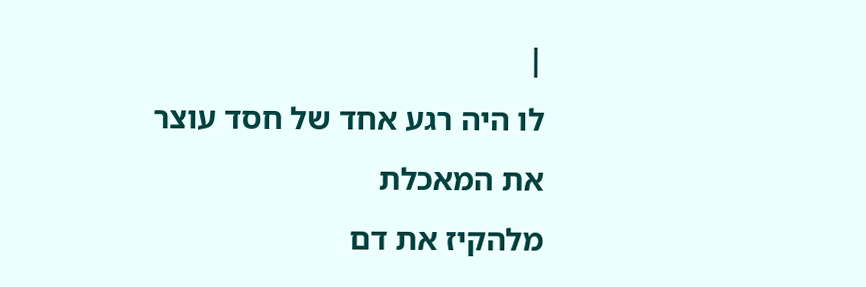|
לו היה רגע אחד של חסד עוצר
את המאכלת
מלהקיז את דם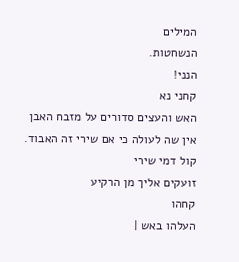המילים
הנשחטות.
הנני!
קחני נא
האש והעצים סדורים על מזבח האבן
אין שה לעולה כי אם שירי זה האבוד.
קול דמי שירי
זועקים אליך מן הרקיע
קחהו
העלהו באש |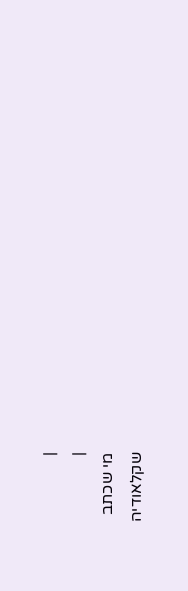|
|
מי שכתב
שקלאודיה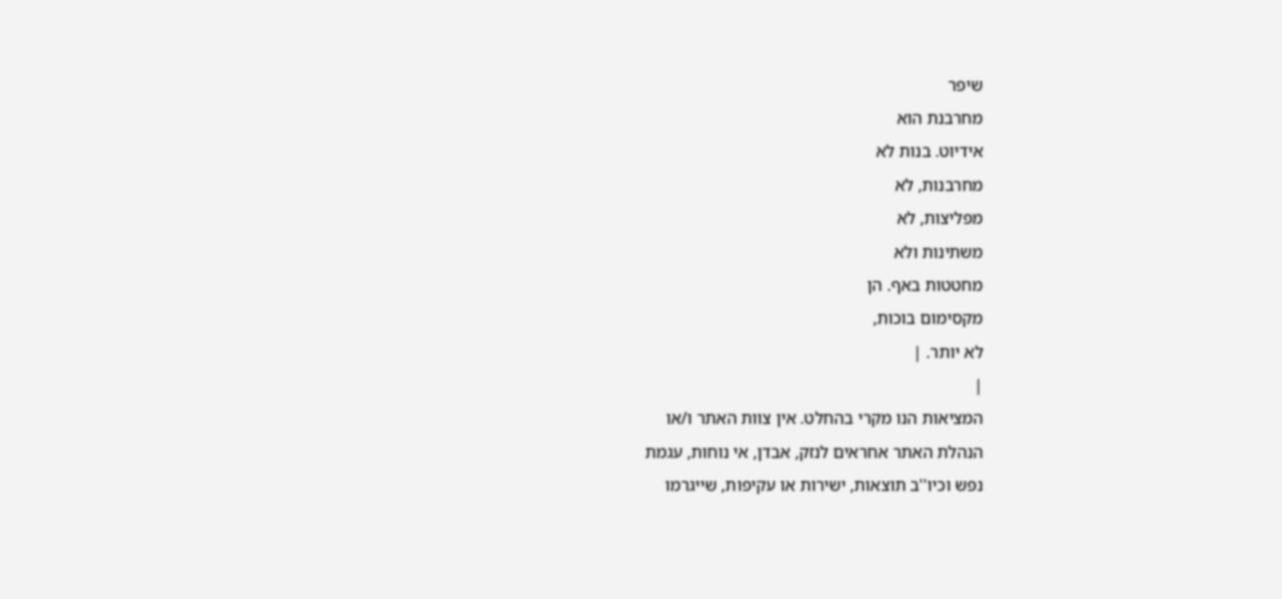שיפר
מחרבנת הוא
אידיוט. בנות לא
מחרבנות, לא
מפליצות, לא
משתינות ולא
מחטטות באף. הן
מקסימום בוכות,
לא יותר. |
|
המציאות הנו מקרי בהחלט. אין צוות האתר ו/או
הנהלת האתר אחראים לנזק, אבדן, אי נוחות, עגמת
נפש וכיו''ב תוצאות, ישירות או עקיפות, שייגרמו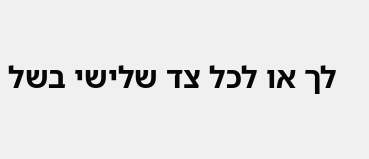לך או לכל צד שלישי בשל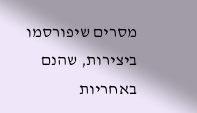מסרים שיפורסמו
ביצירות, שהנם באחריות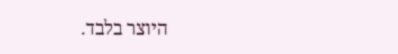היוצר בלבד.